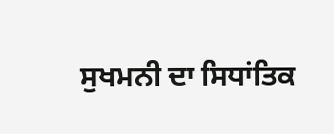ਸੁਖਮਨੀ ਦਾ ਸਿਧਾਂਤਿਕ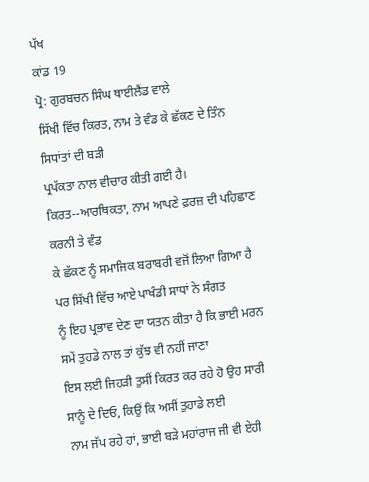ਪੱਖ
ਕਾਂਡ 19
ਪ੍ਰੋ: ਗੁਰਬਚਨ ਸਿੰਘ ਥਾਈਲੈਂਡ ਵਾਲੇ
ਸਿੱਖੀ ਵਿੱਚ ਕਿਰਤ, ਨਾਮ ਤੇ ਵੰਡ ਕੇ ਛੱਕਣ ਦੇ ਤਿੰਨ ਸਿਧਾਂਤਾਂ ਦੀ ਬੜੀ
ਪ੍ਰਪੱਕਤਾ ਨਾਲ ਵੀਚਾਰ ਕੀਤੀ ਗਈ ਹੈ। ਕਿਰਤ--ਆਰਥਿਕਤਾ, ਨਾਮ ਆਪਣੇ ਫ਼ਰਜ਼ ਦੀ ਪਹਿਛਾਣ ਕਰਨੀ ਤੇ ਵੰਡ
ਕੇ ਛੱਕਣ ਨੂੰ ਸਮਾਜਿਕ ਬਰਾਬਰੀ ਵਜੋਂ ਲਿਆ ਗਿਆ ਹੈ ਪਰ ਸਿੱਖੀ ਵਿੱਚ ਆਏ ਪਾਖੰਡੀ ਸਾਧਾਂ ਨੇ ਸੰਗਤ
ਨੂੰ ਇਹ ਪ੍ਰਭਾਵ ਦੇਣ ਦਾ ਯਤਨ ਕੀਤਾ ਹੈ ਕਿ ਭਾਈ ਮਰਨ ਸਮੇਂ ਤੁਹਡੇ ਨਾਲ ਤਾਂ ਕੁੱਝ ਵੀ ਨਹੀਂ ਜਾਣਾ
ਇਸ ਲਈ ਜਿਹੜੀ ਤੁਸੀਂ ਕਿਰਤ ਕਰ ਰਹੇ ਹੋ ਉਹ ਸਾਰੀ ਸਾਨੂੰ ਦੇ ਦਿਓ, ਕਿਉਂ ਕਿ ਅਸੀਂ ਤੁਹਾਡੇ ਲਈ
ਨਾਮ ਜੱਪ ਰਹੇ ਹਾਂ, ਭਾਈ ਬੜੇ ਮਹਾਂਰਾਜ ਜੀ ਵੀ ਏਹੀ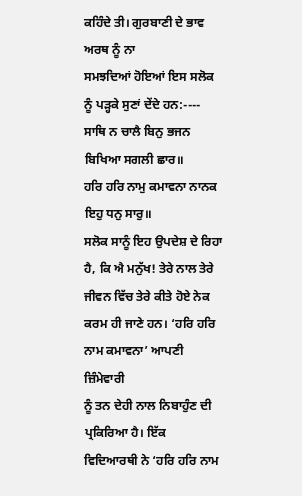ਕਹਿੰਦੇ ਤੀ। ਗੁਰਬਾਣੀ ਦੇ ਭਾਵ ਅਰਥ ਨੂੰ ਨਾ
ਸਮਝਦਿਆਂ ਹੋਇਆਂ ਇਸ ਸਲੋਕ ਨੂੰ ਪੜ੍ਹਕੇ ਸੁਣਾਂ ਦੇਂਦੇ ਹਨ:----
ਸਾਥਿ ਨ ਚਾਲੈ ਬਿਨੁ ਭਜਨ ਬਿਖਿਆ ਸਗਲੀ ਛਾਰ॥
ਹਰਿ ਹਰਿ ਨਾਮੁ ਕਮਾਵਨਾ ਨਾਨਕ ਇਹੁ ਧਨੁ ਸਾਰੁ॥
ਸਲੋਕ ਸਾਨੂੰ ਇਹ ਉਪਦੇਸ਼ ਦੇ ਰਿਹਾ ਹੈ, ਕਿ ਐ ਮਨੁੱਖ! ਤੇਰੇ ਨਾਲ ਤੇਰੇ
ਜੀਵਨ ਵਿੱਚ ਤੇਰੇ ਕੀਤੇ ਹੋਏ ਨੇਕ ਕਰਮ ਹੀ ਜਾਣੇ ਹਨ। ‘ਹਰਿ ਹਰਿ ਨਾਮ ਕਮਾਵਨਾ’ ਆਪਣੀ ਜ਼ਿੰਮੇਵਾਰੀ
ਨੂੰ ਤਨ ਦੇਹੀ ਨਾਲ ਨਿਬਾਹੁੰਣ ਦੀ ਪ੍ਰਕਿਰਿਆ ਹੈ। ਇੱਕ ਵਿਦਿਆਰਥੀ ਨੇ ‘ਹਰਿ ਹਰਿ ਨਾਮ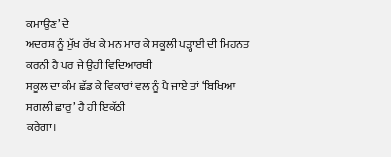ਕਮਾਉਣ’ ਦੇ
ਅਦਰਸ਼ ਨੂੰ ਮੁੱਖ ਰੱਖ ਕੇ ਮਨ ਮਾਰ ਕੇ ਸਕੂਲੀ ਪੜ੍ਹਾਈ ਦੀ ਮਿਹਨਤ ਕਰਨੀ ਹੈ ਪਰ ਜੇ ਉਹੀ ਵਿਦਿਆਰਥੀ
ਸਕੂਲ ਦਾ ਕੰਮ ਛੱਡ ਕੇ ਵਿਕਾਰਾਂ ਵਲ ਨੂੰ ਪੈ ਜਾਏ ਤਾਂ ‘ਬਿਖਿਆ ਸਗਲੀ ਛਾਰੁ’ ਹੈ ਹੀ ਇਕੱਠੀ
ਕਰੇਗਾ।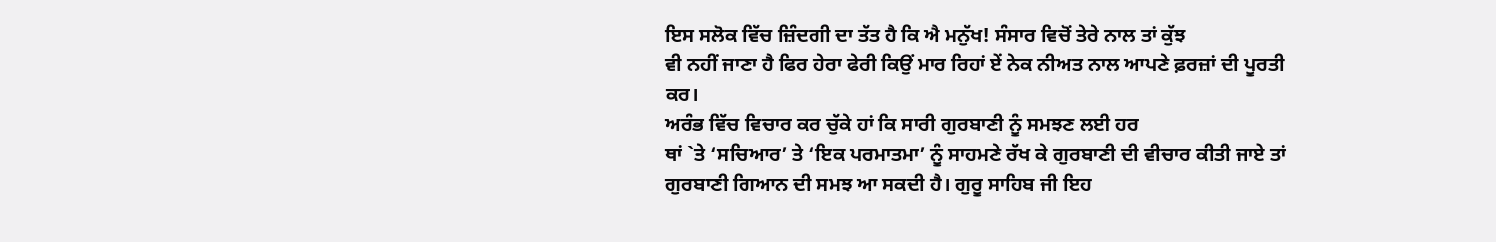ਇਸ ਸਲੋਕ ਵਿੱਚ ਜ਼ਿੰਦਗੀ ਦਾ ਤੱਤ ਹੈ ਕਿ ਐ ਮਨੁੱਖ! ਸੰਸਾਰ ਵਿਚੋਂ ਤੇਰੇ ਨਾਲ ਤਾਂ ਕੁੱਝ
ਵੀ ਨਹੀਂ ਜਾਣਾ ਹੈ ਫਿਰ ਹੇਰਾ ਫੇਰੀ ਕਿਉਂ ਮਾਰ ਰਿਹਾਂ ਏਂ ਨੇਕ ਨੀਅਤ ਨਾਲ ਆਪਣੇ ਫ਼ਰਜ਼ਾਂ ਦੀ ਪੂਰਤੀ
ਕਰ।
ਅਰੰਭ ਵਿੱਚ ਵਿਚਾਰ ਕਰ ਚੁੱਕੇ ਹਾਂ ਕਿ ਸਾਰੀ ਗੁਰਬਾਣੀ ਨੂੰ ਸਮਝਣ ਲਈ ਹਰ
ਥਾਂ `ਤੇ ‘ਸਚਿਆਰ’ ਤੇ ‘ਇਕ ਪਰਮਾਤਮਾ’ ਨੂੰ ਸਾਹਮਣੇ ਰੱਖ ਕੇ ਗੁਰਬਾਣੀ ਦੀ ਵੀਚਾਰ ਕੀਤੀ ਜਾਏ ਤਾਂ
ਗੁਰਬਾਣੀ ਗਿਆਨ ਦੀ ਸਮਝ ਆ ਸਕਦੀ ਹੈ। ਗੁਰੂ ਸਾਹਿਬ ਜੀ ਇਹ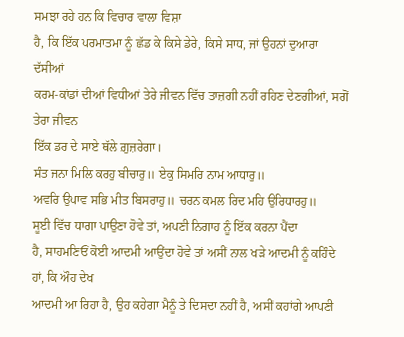ਸਮਝਾ ਰਹੇ ਹਨ ਕਿ ਵਿਚਾਰ ਵਾਲਾ ਵਿਸ਼ਾ
ਹੈ, ਕਿ ਇੱਕ ਪਰਮਾਤਮਾ ਨੂੰ ਛੱਡ ਕੇ ਕਿਸੇ ਡੇਰੇ, ਕਿਸੇ ਸਾਧ, ਜਾਂ ਉਹਨਾਂ ਦੁਆਰਾ ਦੱਸੀਆਂ
ਕਰਮ-ਕਾਂਡਾਂ ਦੀਆਂ ਵਿਧੀਆਂ ਤੇਰੇ ਜੀਵਨ ਵਿੱਚ ਤਾਜ਼ਗੀ ਨਹੀਂ ਰਹਿਣ ਦੇਣਗੀਆਂ, ਸਗੋਂ ਤੇਰਾ ਜੀਵਨ
ਇੱਕ ਡਰ ਦੇ ਸਾਏ ਥੱਲੇ ਗ਼ੁਜ਼ਰੇਗਾ।
ਸੰਤ ਜਨਾ ਮਿਲਿ ਕਰਹੁ ਬੀਚਾਰੁ॥ ਏਕੁ ਸਿਮਰਿ ਨਾਮ ਆਧਾਰੁ॥
ਅਵਰਿ ਉਪਾਵ ਸਭਿ ਮੀਤ ਬਿਸਰਾਹੁ॥ ਚਰਨ ਕਮਲ ਰਿਦ ਮਹਿ ਉਰਿਧਾਰਹੁ॥
ਸੂਈ ਵਿੱਚ ਧਾਗਾ ਪਾਉਣਾ ਹੋਵੇ ਤਾਂ, ਅਪਣੀ ਨਿਗਾਹ ਨੂੰ ਇੱਕ ਕਰਨਾ ਪੈਂਦਾ
ਹੈ, ਸਾਹਮਣਿਓਂ ਕੋਈ ਆਦਮੀ ਆਉਂਦਾ ਹੋਵੇ ਤਾਂ ਅਸੀਂ ਨਾਲ ਖੜੇ ਆਦਮੀ ਨੂੰ ਕਹਿੰਦੇ ਹਾਂ, ਕਿ ਔਹ ਦੇਖ
ਆਦਮੀ ਆ ਰਿਹਾ ਹੈ, ਉਹ ਕਹੇਗਾ ਮੈਨੂੰ ਤੇ ਦਿਸਦਾ ਨਹੀਂ ਹੈ, ਅਸੀਂ ਕਹਾਂਗੇ ਆਪਣੀ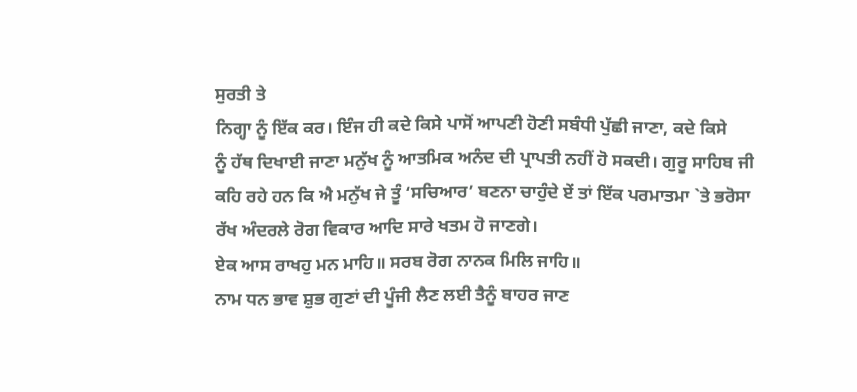ਸੁਰਤੀ ਤੇ
ਨਿਗ੍ਹਾ ਨੂੰ ਇੱਕ ਕਰ। ਇੰਜ ਹੀ ਕਦੇ ਕਿਸੇ ਪਾਸੋਂ ਆਪਣੀ ਹੋਣੀ ਸਬੰਧੀ ਪੁੱਛੀ ਜਾਣਾ, ਕਦੇ ਕਿਸੇ
ਨੂੰ ਹੱਥ ਦਿਖਾਈ ਜਾਣਾ ਮਨੁੱਖ ਨੂੰ ਆਤਮਿਕ ਅਨੰਦ ਦੀ ਪ੍ਰਾਪਤੀ ਨਹੀਂ ਹੋ ਸਕਦੀ। ਗੁਰੂ ਸਾਹਿਬ ਜੀ
ਕਹਿ ਰਹੇ ਹਨ ਕਿ ਐ ਮਨੁੱਖ ਜੇ ਤੂੰ ‘ਸਚਿਆਰ’ ਬਣਨਾ ਚਾਹੁੰਦੇ ਏਂ ਤਾਂ ਇੱਕ ਪਰਮਾਤਮਾ `ਤੇ ਭਰੋਸਾ
ਰੱਖ ਅੰਦਰਲੇ ਰੋਗ ਵਿਕਾਰ ਆਦਿ ਸਾਰੇ ਖਤਮ ਹੋ ਜਾਣਗੇ।
ਏਕ ਆਸ ਰਾਖਹੁ ਮਨ ਮਾਹਿ॥ ਸਰਬ ਰੋਗ ਨਾਨਕ ਮਿਲਿ ਜਾਹਿ॥
ਨਾਮ ਧਨ ਭਾਵ ਸ਼ੁਭ ਗੁਣਾਂ ਦੀ ਪੂੰਜੀ ਲੈਣ ਲਈ ਤੈਨੂੰ ਬਾਹਰ ਜਾਣ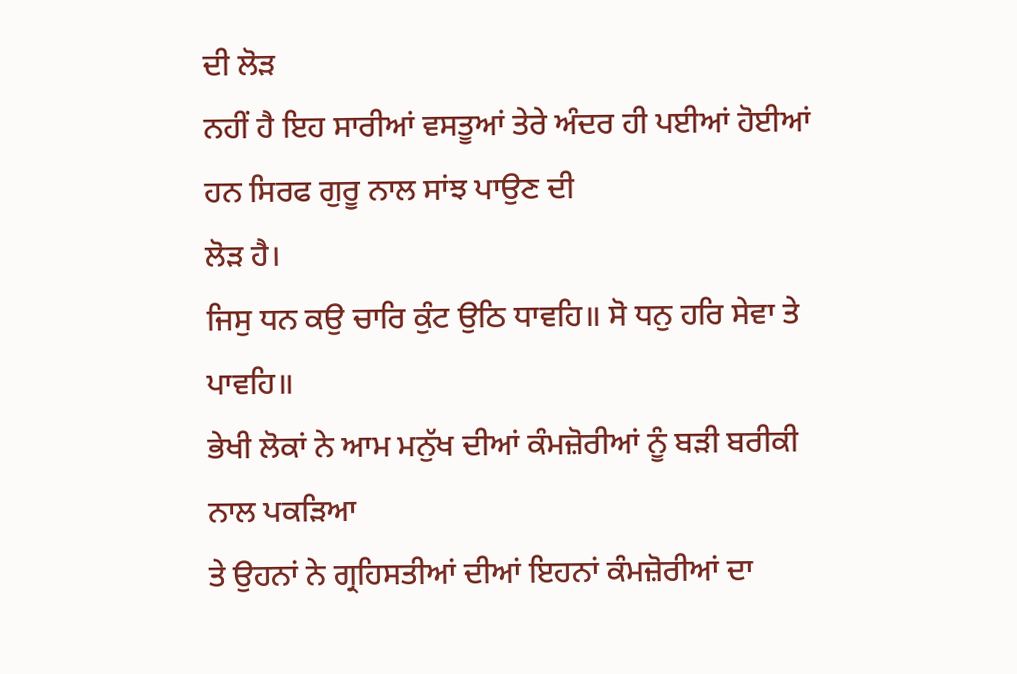ਦੀ ਲੋੜ
ਨਹੀਂ ਹੈ ਇਹ ਸਾਰੀਆਂ ਵਸਤੂਆਂ ਤੇਰੇ ਅੰਦਰ ਹੀ ਪਈਆਂ ਹੋਈਆਂ ਹਨ ਸਿਰਫ ਗੁਰੂ ਨਾਲ ਸਾਂਝ ਪਾਉਣ ਦੀ
ਲੋੜ ਹੈ।
ਜਿਸੁ ਧਨ ਕਉ ਚਾਰਿ ਕੁੰਟ ਉਠਿ ਧਾਵਹਿ॥ ਸੋ ਧਨੁ ਹਰਿ ਸੇਵਾ ਤੇ ਪਾਵਹਿ॥
ਭੇਖੀ ਲੋਕਾਂ ਨੇ ਆਮ ਮਨੁੱਖ ਦੀਆਂ ਕੰਮਜ਼ੋਰੀਆਂ ਨੂੰ ਬੜੀ ਬਰੀਕੀ ਨਾਲ ਪਕੜਿਆ
ਤੇ ਉਹਨਾਂ ਨੇ ਗ੍ਰਹਿਸਤੀਆਂ ਦੀਆਂ ਇਹਨਾਂ ਕੰਮਜ਼ੋਰੀਆਂ ਦਾ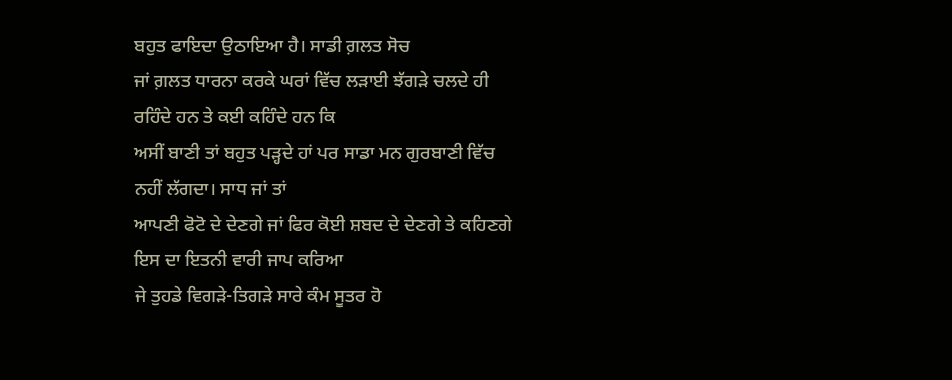ਬਹੁਤ ਫਾਇਦਾ ਉਠਾਇਆ ਹੈ। ਸਾਡੀ ਗ਼ਲਤ ਸੋਚ
ਜਾਂ ਗ਼ਲਤ ਧਾਰਨਾ ਕਰਕੇ ਘਰਾਂ ਵਿੱਚ ਲੜਾਈ ਝੱਗੜੇ ਚਲਦੇ ਹੀ ਰਹਿੰਦੇ ਹਨ ਤੇ ਕਈ ਕਹਿੰਦੇ ਹਨ ਕਿ
ਅਸੀਂ ਬਾਣੀ ਤਾਂ ਬਹੁਤ ਪੜ੍ਹਦੇ ਹਾਂ ਪਰ ਸਾਡਾ ਮਨ ਗੁਰਬਾਣੀ ਵਿੱਚ ਨਹੀਂ ਲੱਗਦਾ। ਸਾਧ ਜਾਂ ਤਾਂ
ਆਪਣੀ ਫੋਟੋ ਦੇ ਦੇਣਗੇ ਜਾਂ ਫਿਰ ਕੋਈ ਸ਼ਬਦ ਦੇ ਦੇਣਗੇ ਤੇ ਕਹਿਣਗੇ ਇਸ ਦਾ ਇਤਨੀ ਵਾਰੀ ਜਾਪ ਕਰਿਆ
ਜੇ ਤੁਹਡੇ ਵਿਗੜੇ-ਤਿਗੜੇ ਸਾਰੇ ਕੰਮ ਸੂਤਰ ਹੋ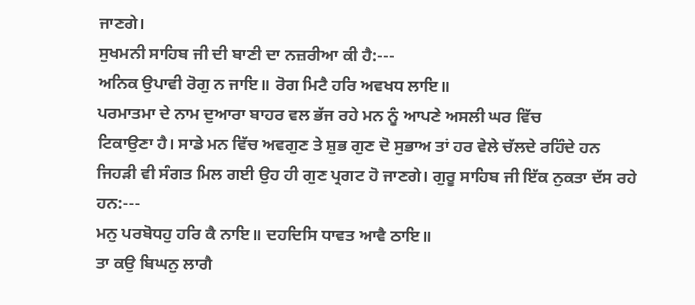ਜਾਣਗੇ।
ਸੁਖਮਨੀ ਸਾਹਿਬ ਜੀ ਦੀ ਬਾਣੀ ਦਾ ਨਜ਼ਰੀਆ ਕੀ ਹੈ:---
ਅਨਿਕ ਉਪਾਵੀ ਰੋਗੁ ਨ ਜਾਇ॥ ਰੋਗ ਮਿਟੈ ਹਰਿ ਅਵਖਧ ਲਾਇ॥
ਪਰਮਾਤਮਾ ਦੇ ਨਾਮ ਦੁਆਰਾ ਬਾਹਰ ਵਲ ਭੱਜ ਰਹੇ ਮਨ ਨੂੰ ਆਪਣੇ ਅਸਲੀ ਘਰ ਵਿੱਚ
ਟਿਕਾਉਣਾ ਹੈ। ਸਾਡੇ ਮਨ ਵਿੱਚ ਅਵਗੁਣ ਤੇ ਸ਼ੁਭ ਗੁਣ ਦੋ ਸੁਭਾਅ ਤਾਂ ਹਰ ਵੇਲੇ ਚੱਲਦੇ ਰਹਿੰਦੇ ਹਨ
ਜਿਹੜੀ ਵੀ ਸੰਗਤ ਮਿਲ ਗਈ ਉਹ ਹੀ ਗੁਣ ਪ੍ਰਗਟ ਹੋ ਜਾਣਗੇ। ਗੁਰੂ ਸਾਹਿਬ ਜੀ ਇੱਕ ਨੁਕਤਾ ਦੱਸ ਰਹੇ
ਹਨ:---
ਮਨੁ ਪਰਬੋਧਹੁ ਹਰਿ ਕੈ ਨਾਇ॥ ਦਹਦਿਸਿ ਧਾਵਤ ਆਵੈ ਠਾਇ॥
ਤਾ ਕਉ ਬਿਘਨੁ ਲਾਗੈ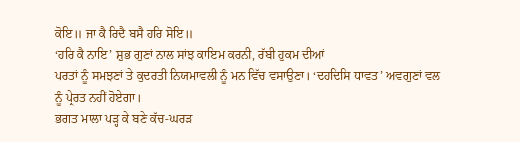ਕੋਇ॥ ਜਾ ਕੈ ਰਿਦੈ ਬਸੈ ਹਰਿ ਸੋਇ॥
‘ਹਰਿ ਕੈ ਨਾਇ’ ਸ਼ੁਭ ਗੁਣਾਂ ਨਾਲ ਸਾਂਝ ਕਾਇਮ ਕਰਨੀ, ਰੱਬੀ ਹੁਕਮ ਦੀਆਂ
ਪਰਤਾਂ ਨੂੰ ਸਮਝਣਾਂ ਤੇ ਕੁਦਰਤੀ ਨਿਯਮਾਵਲੀ ਨੂੰ ਮਨ ਵਿੱਚ ਵਸਾਉਣਾ। ‘ਦਹਦਿਸਿ ਧਾਵਤ’ ਅਵਗੁਣਾਂ ਵਲ
ਨੂੰ ਪ੍ਰੇਰਤ ਨਹੀਂ ਹੋਏਗਾ।
ਭਗਤ ਮਾਲਾ ਪੜ੍ਹ ਕੇ ਬਣੇ ਕੱਚ-ਘਰੜ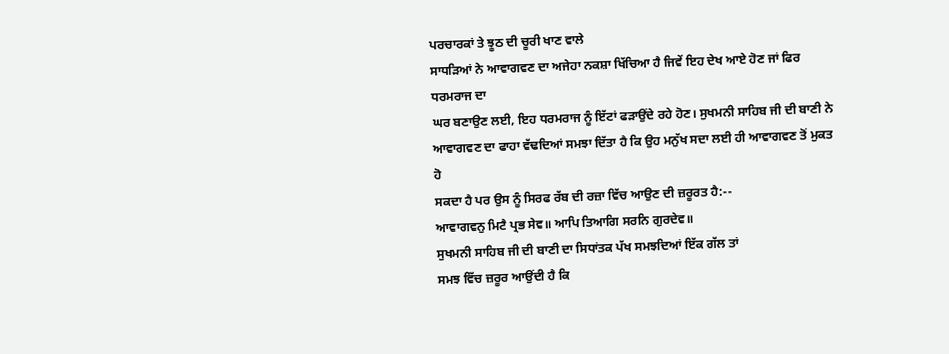ਪਰਚਾਰਕਾਂ ਤੇ ਝੂਠ ਦੀ ਚੂਰੀ ਖਾਣ ਵਾਲੇ
ਸਾਧੜਿਆਂ ਨੇ ਆਵਾਗਵਣ ਦਾ ਅਜੇਹਾ ਨਕਸ਼ਾ ਖਿੱਚਿਆ ਹੈ ਜਿਵੇਂ ਇਹ ਦੇਖ ਆਏ ਹੋਣ ਜਾਂ ਫਿਰ ਧਰਮਰਾਜ ਦਾ
ਘਰ ਬਣਾਉਣ ਲਈ, ਇਹ ਧਰਮਰਾਜ ਨੂੰ ਇੱਟਾਂ ਫੜਾਉਂਦੇ ਰਹੇ ਹੋਣ। ਸੁਖਮਨੀ ਸਾਹਿਬ ਜੀ ਦੀ ਬਾਣੀ ਨੇ
ਆਵਾਗਵਣ ਦਾ ਫਾਹਾ ਵੱਢਦਿਆਂ ਸਮਝਾ ਦਿੱਤਾ ਹੈ ਕਿ ਉਹ ਮਨੁੱਖ ਸਦਾ ਲਈ ਹੀ ਆਵਾਗਵਣ ਤੋਂ ਮੁਕਤ ਹੋ
ਸਕਦਾ ਹੈ ਪਰ ਉਸ ਨੂੰ ਸਿਰਫ ਰੱਬ ਦੀ ਰਜ਼ਾ ਵਿੱਚ ਆਉਣ ਦੀ ਜ਼ਰੂਰਤ ਹੈ:--
ਆਵਾਗਵਨੁ ਮਿਟੈ ਪ੍ਰਭ ਸੇਵ॥ ਆਪਿ ਤਿਆਗਿ ਸਰਨਿ ਗੁਰਦੇਵ॥
ਸੁਖਮਨੀ ਸਾਹਿਬ ਜੀ ਦੀ ਬਾਣੀ ਦਾ ਸਿਧਾਂਤਕ ਪੱਖ ਸਮਝਦਿਆਂ ਇੱਕ ਗੱਲ ਤਾਂ
ਸਮਝ ਵਿੱਚ ਜ਼ਰੂਰ ਆਉਂਦੀ ਹੈ ਕਿ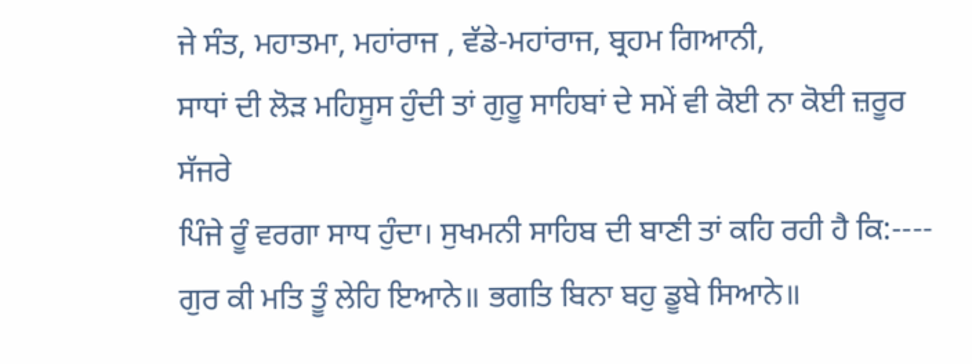ਜੇ ਸੰਤ, ਮਹਾਤਮਾ, ਮਹਾਂਰਾਜ , ਵੱਡੇ-ਮਹਾਂਰਾਜ, ਬ੍ਰਹਮ ਗਿਆਨੀ,
ਸਾਧਾਂ ਦੀ ਲੋੜ ਮਹਿਸੂਸ ਹੁੰਦੀ ਤਾਂ ਗੁਰੂ ਸਾਹਿਬਾਂ ਦੇ ਸਮੇਂ ਵੀ ਕੋਈ ਨਾ ਕੋਈ ਜ਼ਰੂਰ ਸੱਜਰੇ
ਪਿੰਜੇ ਰੂੰ ਵਰਗਾ ਸਾਧ ਹੁੰਦਾ। ਸੁਖਮਨੀ ਸਾਹਿਬ ਦੀ ਬਾਣੀ ਤਾਂ ਕਹਿ ਰਹੀ ਹੈ ਕਿ:----
ਗੁਰ ਕੀ ਮਤਿ ਤੂੰ ਲੇਹਿ ਇਆਨੇ॥ ਭਗਤਿ ਬਿਨਾ ਬਹੁ ਡੂਬੇ ਸਿਆਨੇ॥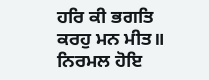ਹਰਿ ਕੀ ਭਗਤਿ ਕਰਹੁ ਮਨ ਮੀਤ॥ ਨਿਰਮਲ ਹੋਇ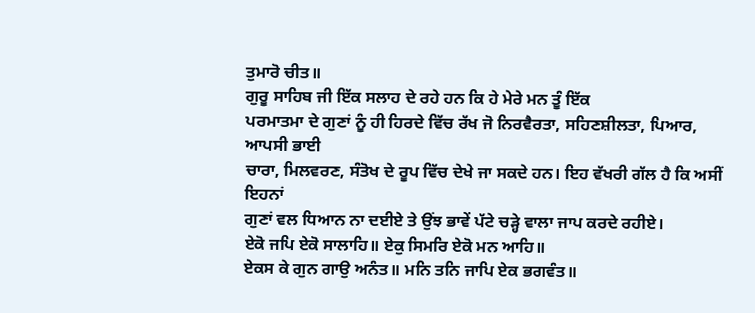ਤੁਮਾਰੋ ਚੀਤ॥
ਗੁਰੂ ਸਾਹਿਬ ਜੀ ਇੱਕ ਸਲਾਹ ਦੇ ਰਹੇ ਹਨ ਕਿ ਹੇ ਮੇਰੇ ਮਨ ਤੂੰ ਇੱਕ
ਪਰਮਾਤਮਾ ਦੇ ਗੁਣਾਂ ਨੂੰ ਹੀ ਹਿਰਦੇ ਵਿੱਚ ਰੱਖ ਜੋ ਨਿਰਵੈਰਤਾ, ਸਹਿਣਸ਼ੀਲਤਾ, ਪਿਆਰ, ਆਪਸੀ ਭਾਈ
ਚਾਰਾ, ਮਿਲਵਰਣ, ਸੰਤੋਖ ਦੇ ਰੂਪ ਵਿੱਚ ਦੇਖੇ ਜਾ ਸਕਦੇ ਹਨ। ਇਹ ਵੱਖਰੀ ਗੱਲ ਹੈ ਕਿ ਅਸੀਂ ਇਹਨਾਂ
ਗੁਣਾਂ ਵਲ ਧਿਆਨ ਨਾ ਦਈਏ ਤੇ ਉਂਝ ਭਾਵੇਂ ਪੱਟੇ ਚੜ੍ਹੇ ਵਾਲਾ ਜਾਪ ਕਰਦੇ ਰਹੀਏ।
ਏਕੋ ਜਪਿ ਏਕੋ ਸਾਲਾਹਿ॥ ਏਕੁ ਸਿਮਰਿ ਏਕੋ ਮਨ ਆਹਿ॥
ਏਕਸ ਕੇ ਗੁਨ ਗਾਉ ਅਨੰਤ॥ ਮਨਿ ਤਨਿ ਜਾਪਿ ਏਕ ਭਗਵੰਤ॥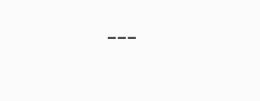---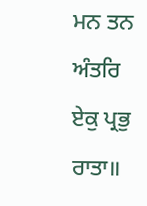ਮਨ ਤਨ ਅੰਤਰਿ ਏਕੁ ਪ੍ਰਭੁ ਰਾਤਾ॥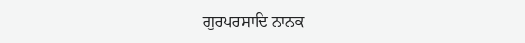ਗੁਰਪਰਸਾਦਿ ਨਾਨਕ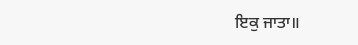ਇਕੁ ਜਾਤਾ॥